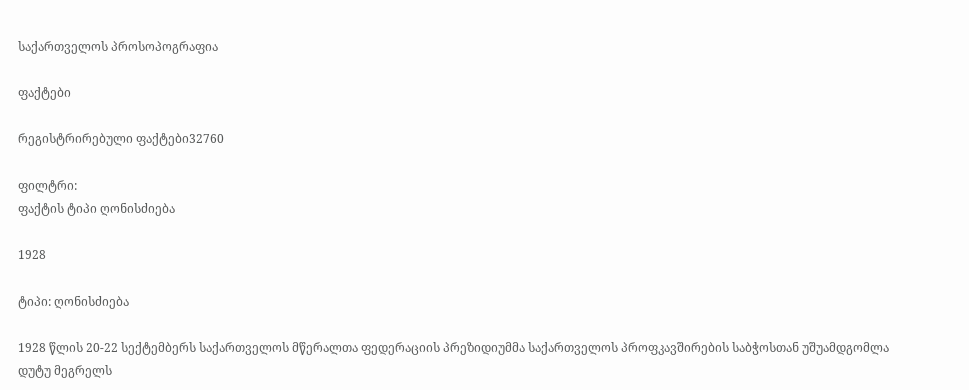საქართველოს პროსოპოგრაფია

ფაქტები

რეგისტრირებული ფაქტები32760

ფილტრი:
ფაქტის ტიპი ღონისძიება

1928

ტიპი: ღონისძიება

1928 წლის 20-22 სექტემბერს საქართველოს მწერალთა ფედერაციის პრეზიდიუმმა საქართველოს პროფკავშირების საბჭოსთან უშუამდგომლა დუტუ მეგრელს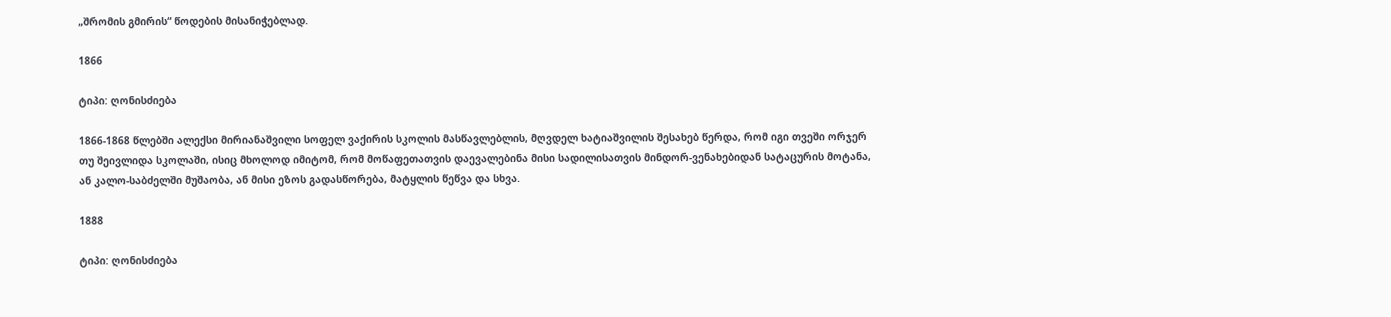„შრომის გმირის“ წოდების მისანიჭებლად.

1866

ტიპი: ღონისძიება

1866-1868 წლებში ალექსი მირიანაშვილი სოფელ ვაქირის სკოლის მასწავლებლის, მღვდელ ხატიაშვილის შესახებ წერდა, რომ იგი თვეში ორჯერ თუ შეივლიდა სკოლაში, ისიც მხოლოდ იმიტომ, რომ მოწაფეთათვის დაევალებინა მისი სადილისათვის მინდორ-ვენახებიდან სატაცურის მოტანა, ან კალო-საბძელში მუშაობა, ან მისი ეზოს გადასწორება, მატყლის წეწვა და სხვა.

1888

ტიპი: ღონისძიება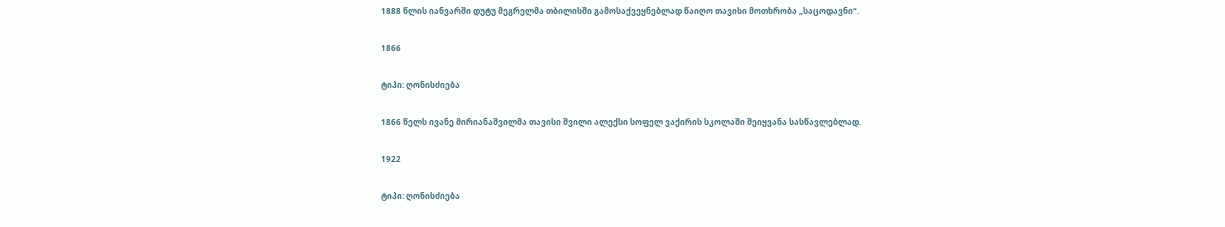1888 წლის იანვარში დუტუ მეგრელმა თბილისში გამოსაქვეყნებლად წაიღო თავისი მოთხრობა „საცოდავნი“.

1866

ტიპი: ღონისძიება

1866 წელს ივანე მირიანაშვილმა თავისი შვილი ალექსი სოფელ ვაქირის სკოლაში შეიყვანა სასწავლებლად.

1922

ტიპი: ღონისძიება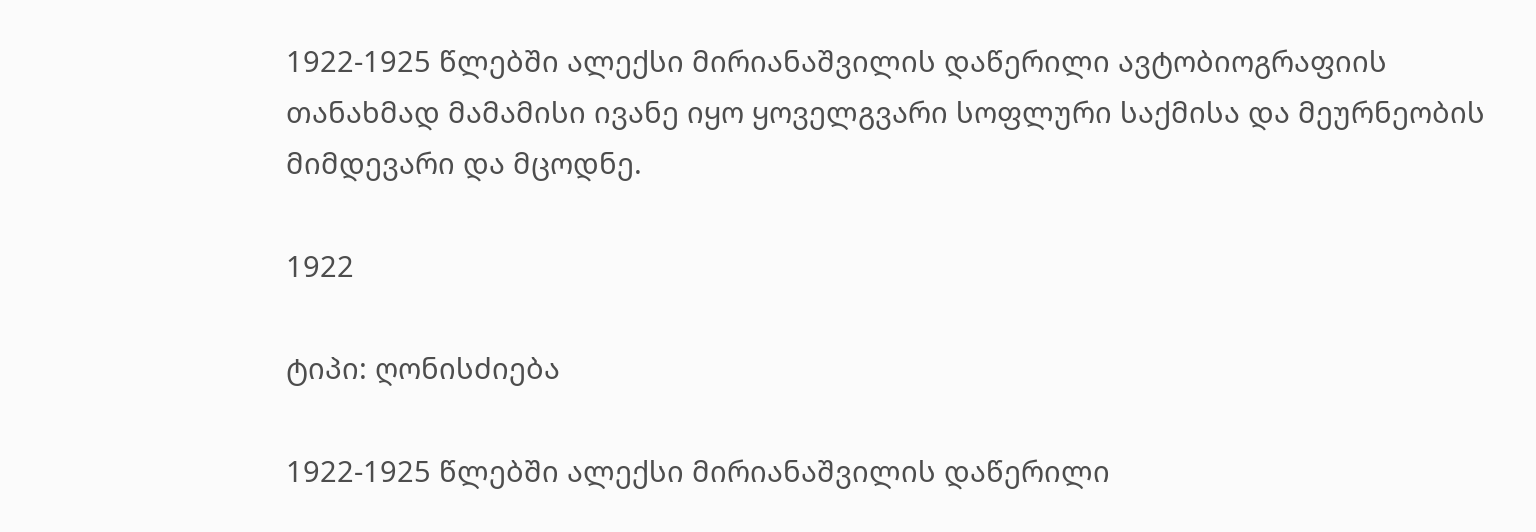1922-1925 წლებში ალექსი მირიანაშვილის დაწერილი ავტობიოგრაფიის თანახმად მამამისი ივანე იყო ყოველგვარი სოფლური საქმისა და მეურნეობის მიმდევარი და მცოდნე.

1922

ტიპი: ღონისძიება

1922-1925 წლებში ალექსი მირიანაშვილის დაწერილი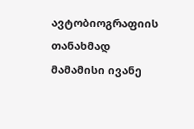ავტობიოგრაფიის თანახმად მამამისი ივანე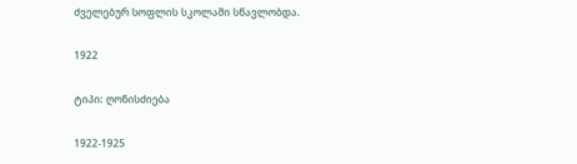ძველებურ სოფლის სკოლაში სწავლობდა.

1922

ტიპი: ღონისძიება

1922-1925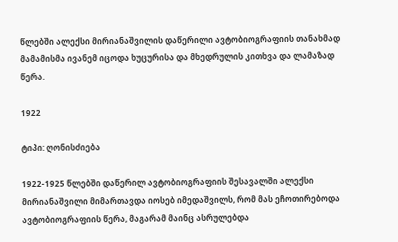წლებში ალექსი მირიანაშვილის დაწერილი ავტობიოგრაფიის თანახმად მამამისმა ივანემ იცოდა ხუცურისა და მხედრულის კითხვა და ლამაზად წერა.

1922

ტიპი: ღონისძიება

1922-1925 წლებში დაწერილ ავტობიოგრაფიის შესავალში ალექსი მირიანაშვილი მიმართავდა იოსებ იმედაშვილს, რომ მას ეჩოთირებოდა ავტობიოგრაფიის წერა, მაგარამ მაინც ასრულებდა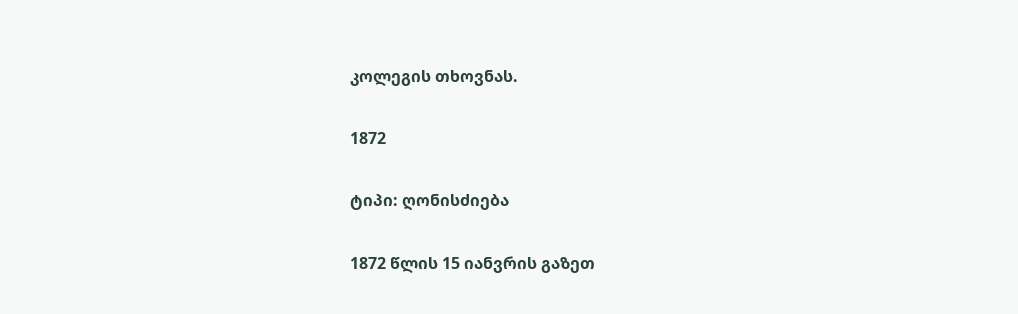კოლეგის თხოვნას.

1872

ტიპი: ღონისძიება

1872 წლის 15 იანვრის გაზეთ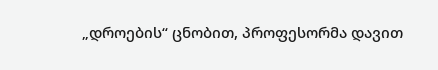„დროების“ ცნობით, პროფესორმა დავით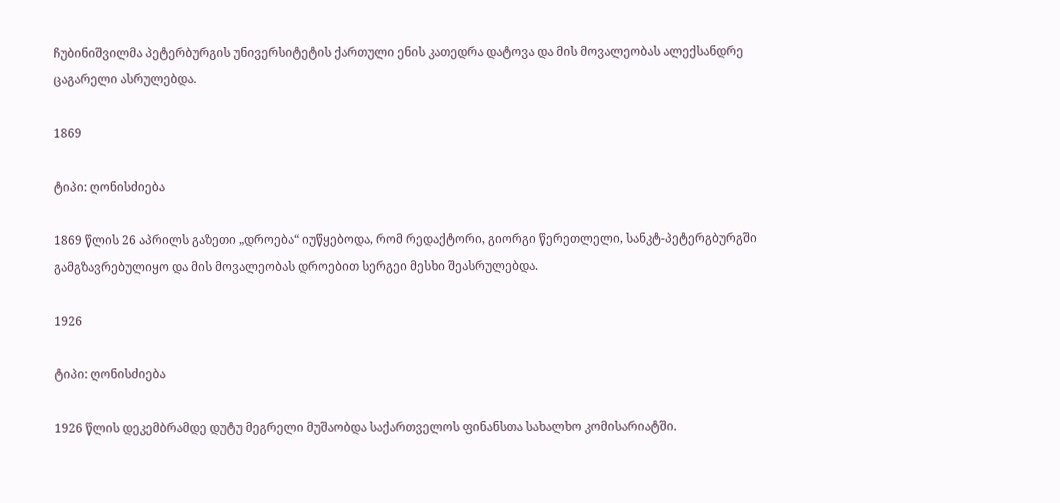ჩუბინიშვილმა პეტერბურგის უნივერსიტეტის ქართული ენის კათედრა დატოვა და მის მოვალეობას ალექსანდრე ცაგარელი ასრულებდა.

1869

ტიპი: ღონისძიება

1869 წლის 26 აპრილს გაზეთი „დროება“ იუწყებოდა, რომ რედაქტორი, გიორგი წერეთლელი, სანკტ-პეტერგბურგში გამგზავრებულიყო და მის მოვალეობას დროებით სერგეი მესხი შეასრულებდა.

1926

ტიპი: ღონისძიება

1926 წლის დეკემბრამდე დუტუ მეგრელი მუშაობდა საქართველოს ფინანსთა სახალხო კომისარიატში.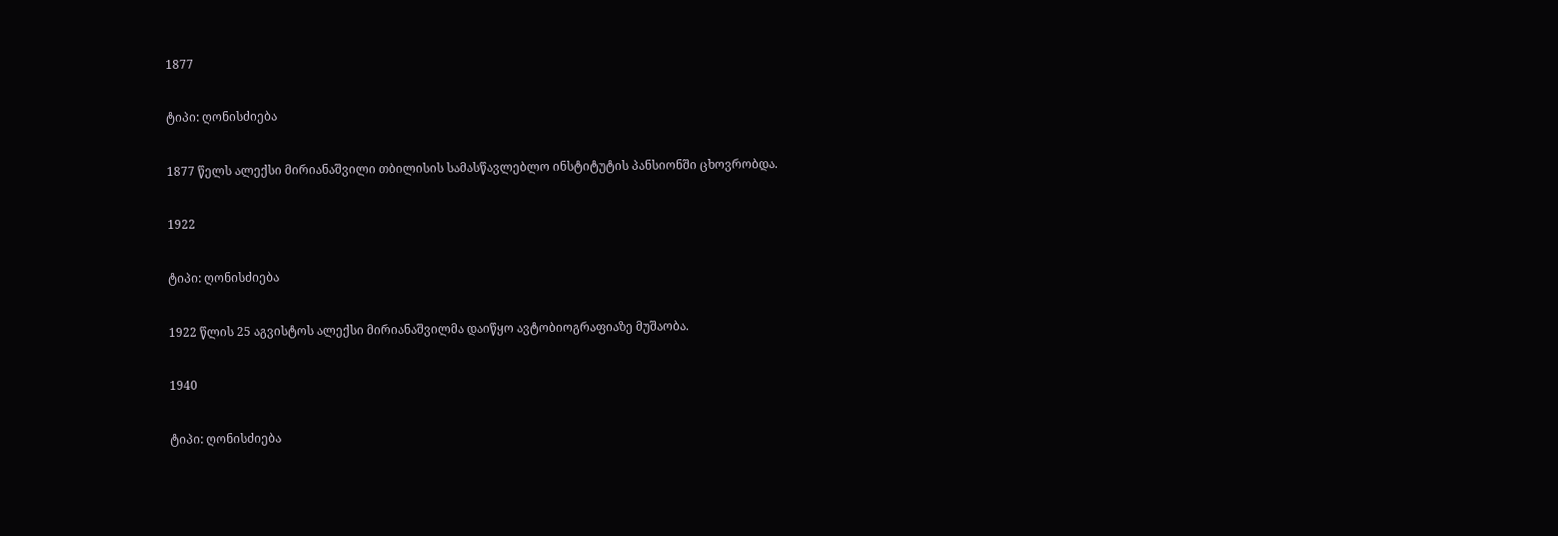1877

ტიპი: ღონისძიება

1877 წელს ალექსი მირიანაშვილი თბილისის სამასწავლებლო ინსტიტუტის პანსიონში ცხოვრობდა.

1922

ტიპი: ღონისძიება

1922 წლის 25 აგვისტოს ალექსი მირიანაშვილმა დაიწყო ავტობიოგრაფიაზე მუშაობა.

1940

ტიპი: ღონისძიება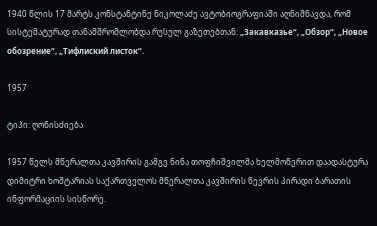1940 წლის 17 მარტს კონსტანტინე ნიკოლაძე ავტობიოგრაფიაში აღნიშნავდა, რომ სისტემატურად თანამშრომლობდა რუსულ გაზეთებთან: „Закавказье“, „Обзор“, „Новое обозрение“, „Тифлиский листок“.

1957

ტიპი: ღონისძიება

1957 წელს მწერალთა კავშირის გამგე ნინა თოფჩიშვილმა ხელმოწერით დაადასტურა დიმიტრი ხოშტარიას საქართველოს მწერალთა კავშირის წევრის პირადი ბარათის ინფორმაციის სისწორე.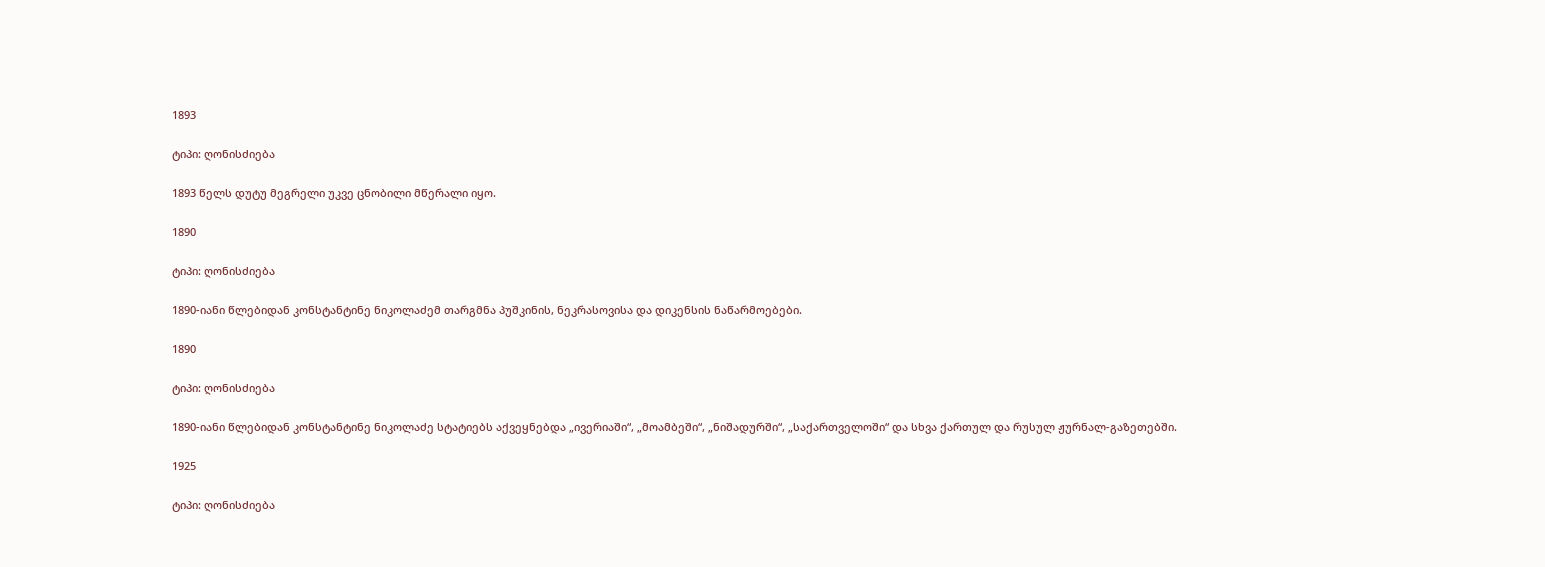1893

ტიპი: ღონისძიება

1893 წელს დუტუ მეგრელი უკვე ცნობილი მწერალი იყო.

1890

ტიპი: ღონისძიება

1890-იანი წლებიდან კონსტანტინე ნიკოლაძემ თარგმნა პუშკინის, ნეკრასოვისა და დიკენსის ნაწარმოებები.

1890

ტიპი: ღონისძიება

1890-იანი წლებიდან კონსტანტინე ნიკოლაძე სტატიებს აქვეყნებდა „ივერიაში“, „მოამბეში“, „ნიშადურში“, „საქართველოში“ და სხვა ქართულ და რუსულ ჟურნალ-გაზეთებში.

1925

ტიპი: ღონისძიება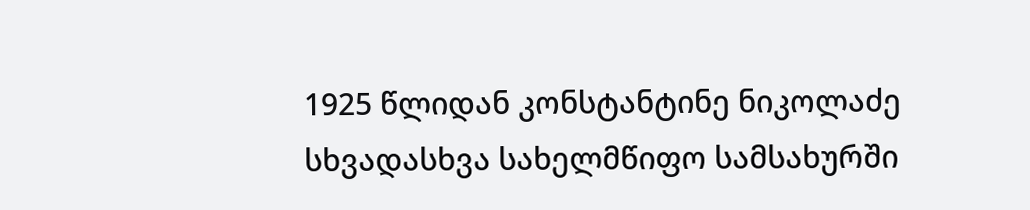1925 წლიდან კონსტანტინე ნიკოლაძე სხვადასხვა სახელმწიფო სამსახურში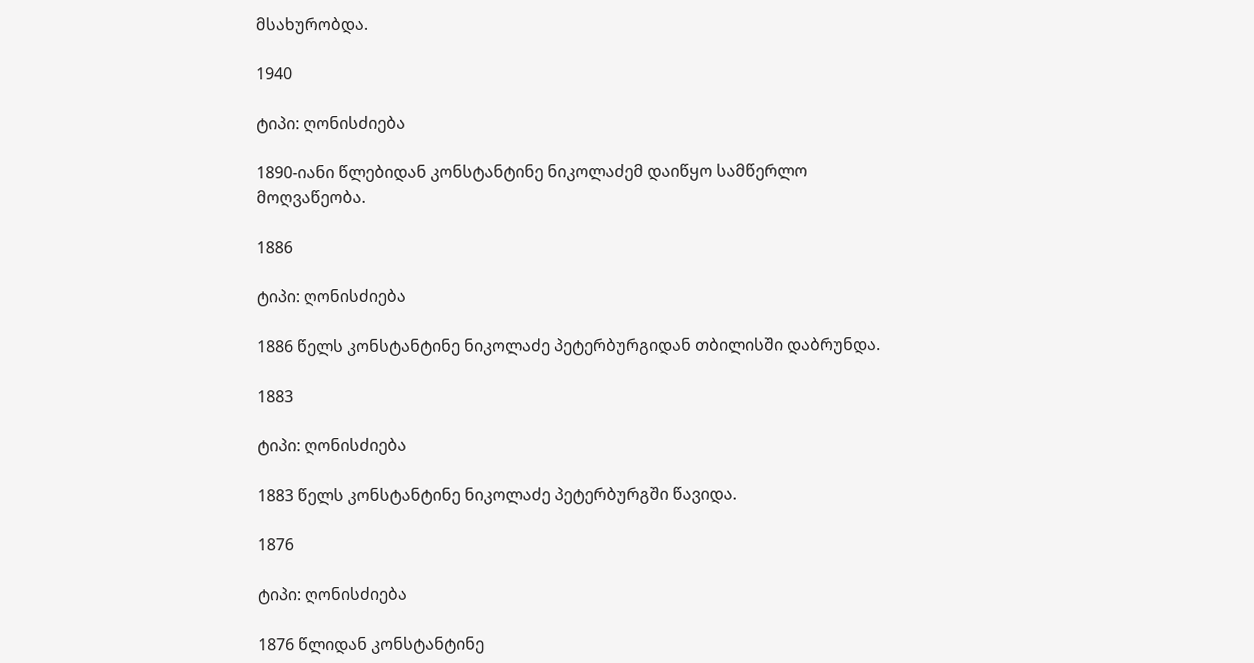მსახურობდა.

1940

ტიპი: ღონისძიება

1890-იანი წლებიდან კონსტანტინე ნიკოლაძემ დაიწყო სამწერლო მოღვაწეობა.

1886

ტიპი: ღონისძიება

1886 წელს კონსტანტინე ნიკოლაძე პეტერბურგიდან თბილისში დაბრუნდა.

1883

ტიპი: ღონისძიება

1883 წელს კონსტანტინე ნიკოლაძე პეტერბურგში წავიდა.

1876

ტიპი: ღონისძიება

1876 წლიდან კონსტანტინე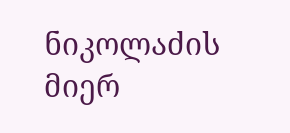ნიკოლაძის მიერ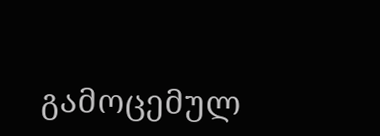გამოცემულ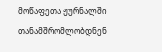მოწაფეთა ჟურნალში თანამშრომლობდნენ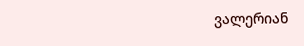ვალერიან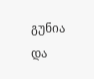გუნია და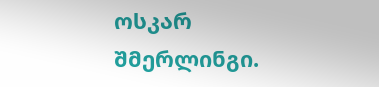ოსკარ შმერლინგი.